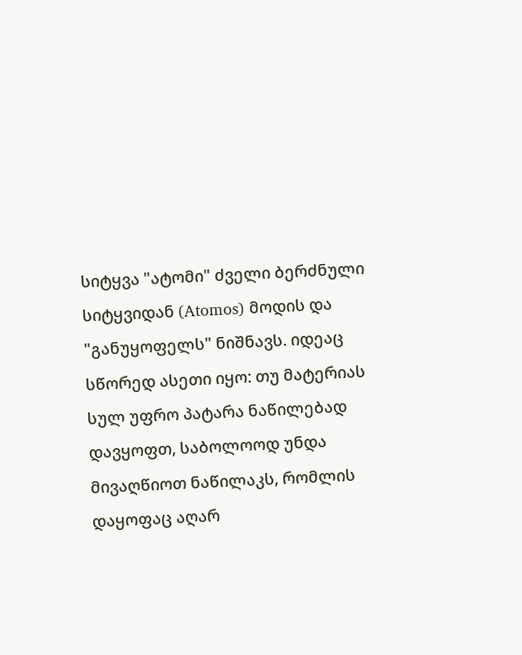სიტყვა "ატომი" ძველი ბერძნული სიტყვიდან (Atomos) მოდის და "განუყოფელს" ნიშნავს. იდეაც სწორედ ასეთი იყო: თუ მატერიას სულ უფრო პატარა ნაწილებად დავყოფთ, საბოლოოდ უნდა მივაღწიოთ ნაწილაკს, რომლის დაყოფაც აღარ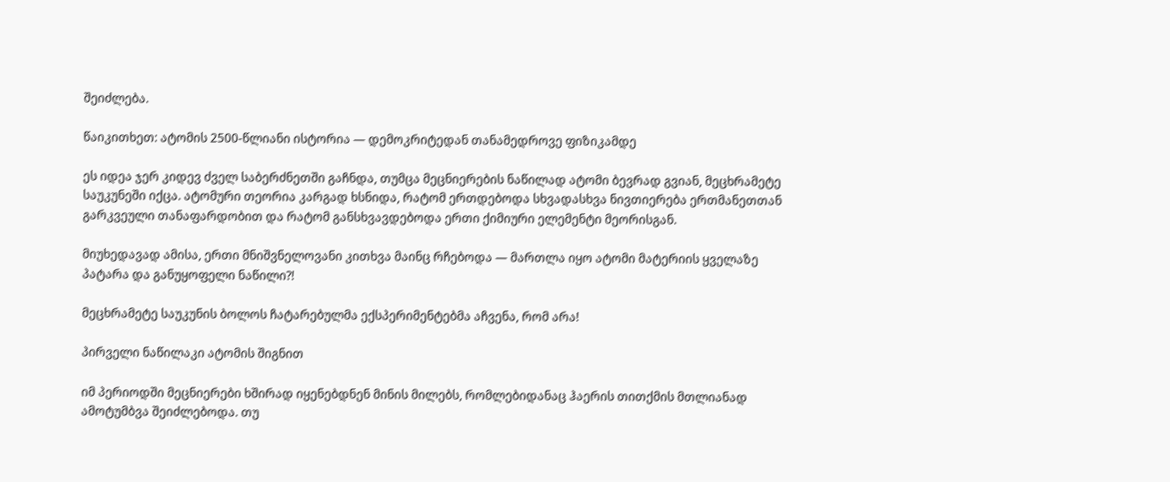შეიძლება.

წაიკითხეთ: ატომის 2500-წლიანი ისტორია — დემოკრიტედან თანამედროვე ფიზიკამდე

ეს იდეა ჯერ კიდევ ძველ საბერძნეთში გაჩნდა, თუმცა მეცნიერების ნაწილად ატომი ბევრად გვიან, მეცხრამეტე საუკუნეში იქცა. ატომური თეორია კარგად ხსნიდა, რატომ ერთდებოდა სხვადასხვა ნივთიერება ერთმანეთთან გარკვეული თანაფარდობით და რატომ განსხვავდებოდა ერთი ქიმიური ელემენტი მეორისგან.

მიუხედავად ამისა, ერთი მნიშვნელოვანი კითხვა მაინც რჩებოდა — მართლა იყო ატომი მატერიის ყველაზე პატარა და განუყოფელი ნაწილი?!

მეცხრამეტე საუკუნის ბოლოს ჩატარებულმა ექსპერიმენტებმა აჩვენა, რომ არა!

პირველი ნაწილაკი ატომის შიგნით

იმ პერიოდში მეცნიერები ხშირად იყენებდნენ მინის მილებს, რომლებიდანაც ჰაერის თითქმის მთლიანად ამოტუმბვა შეიძლებოდა. თუ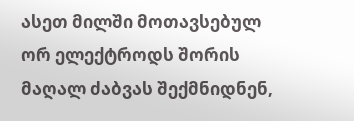ასეთ მილში მოთავსებულ ორ ელექტროდს შორის მაღალ ძაბვას შექმნიდნენ,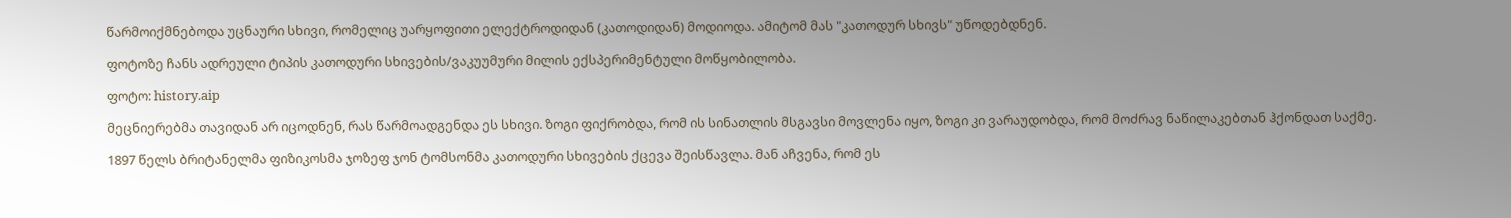წარმოიქმნებოდა უცნაური სხივი, რომელიც უარყოფითი ელექტროდიდან (კათოდიდან) მოდიოდა. ამიტომ მას "კათოდურ სხივს" უწოდებდნენ.

ფოტოზე ჩანს ადრეული ტიპის კათოდური სხივების/ვაკუუმური მილის ექსპერიმენტული მოწყობილობა.

ფოტო: history.aip

მეცნიერებმა თავიდან არ იცოდნენ, რას წარმოადგენდა ეს სხივი. ზოგი ფიქრობდა, რომ ის სინათლის მსგავსი მოვლენა იყო, ზოგი კი ვარაუდობდა, რომ მოძრავ ნაწილაკებთან ჰქონდათ საქმე.

1897 წელს ბრიტანელმა ფიზიკოსმა ჯოზეფ ჯონ ტომსონმა კათოდური სხივების ქცევა შეისწავლა. მან აჩვენა, რომ ეს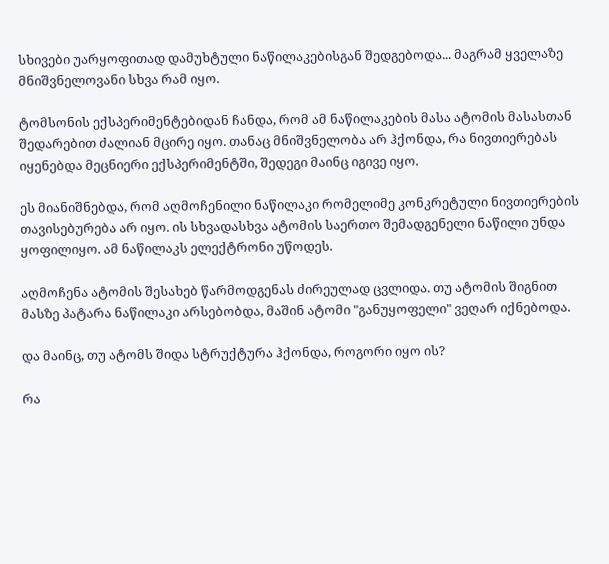სხივები უარყოფითად დამუხტული ნაწილაკებისგან შედგებოდა... მაგრამ ყველაზე მნიშვნელოვანი სხვა რამ იყო.

ტომსონის ექსპერიმენტებიდან ჩანდა, რომ ამ ნაწილაკების მასა ატომის მასასთან შედარებით ძალიან მცირე იყო. თანაც მნიშვნელობა არ ჰქონდა, რა ნივთიერებას იყენებდა მეცნიერი ექსპერიმენტში, შედეგი მაინც იგივე იყო.

ეს მიანიშნებდა, რომ აღმოჩენილი ნაწილაკი რომელიმე კონკრეტული ნივთიერების თავისებურება არ იყო. ის სხვადასხვა ატომის საერთო შემადგენელი ნაწილი უნდა ყოფილიყო. ამ ნაწილაკს ელექტრონი უწოდეს.

აღმოჩენა ატომის შესახებ წარმოდგენას ძირეულად ცვლიდა. თუ ატომის შიგნით მასზე პატარა ნაწილაკი არსებობდა, მაშინ ატომი "განუყოფელი" ვეღარ იქნებოდა.

და მაინც, თუ ატომს შიდა სტრუქტურა ჰქონდა, როგორი იყო ის?

რა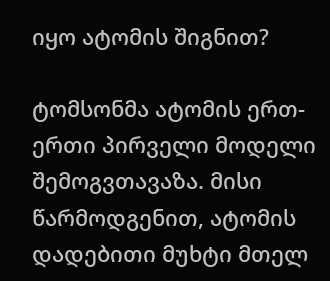იყო ატომის შიგნით?

ტომსონმა ატომის ერთ-ერთი პირველი მოდელი შემოგვთავაზა. მისი წარმოდგენით, ატომის დადებითი მუხტი მთელ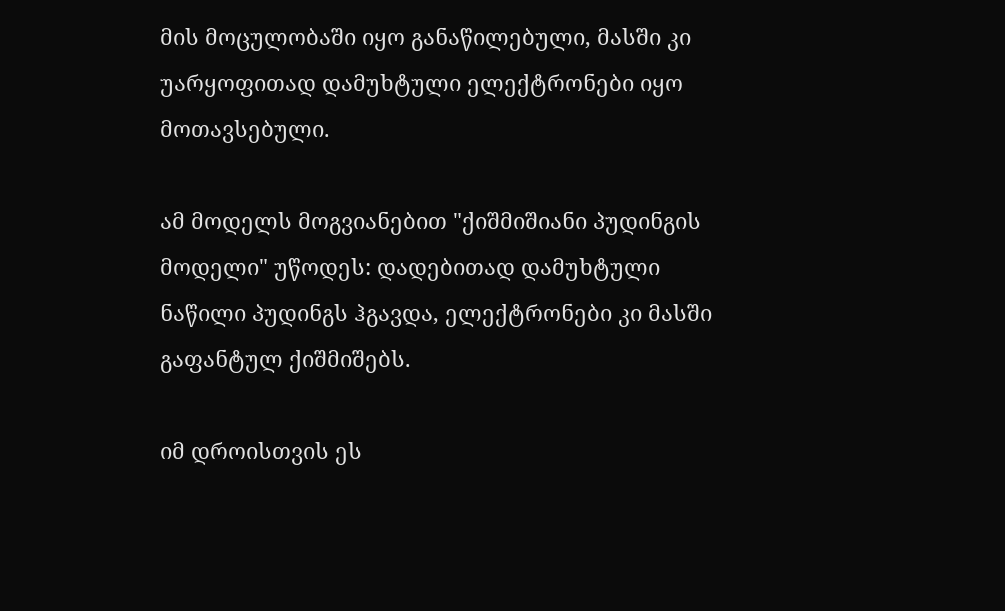მის მოცულობაში იყო განაწილებული, მასში კი უარყოფითად დამუხტული ელექტრონები იყო მოთავსებული.

ამ მოდელს მოგვიანებით "ქიშმიშიანი პუდინგის მოდელი" უწოდეს: დადებითად დამუხტული ნაწილი პუდინგს ჰგავდა, ელექტრონები კი მასში გაფანტულ ქიშმიშებს.

იმ დროისთვის ეს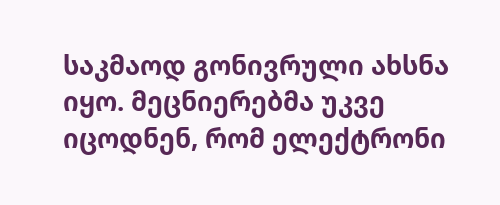საკმაოდ გონივრული ახსნა იყო. მეცნიერებმა უკვე იცოდნენ, რომ ელექტრონი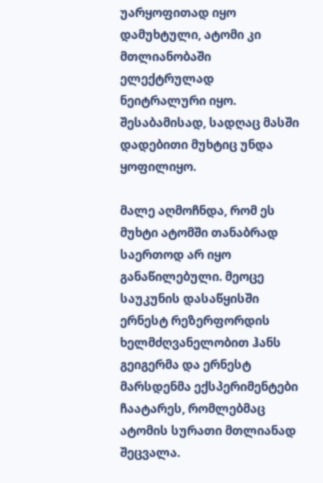უარყოფითად იყო დამუხტული, ატომი კი მთლიანობაში ელექტრულად ნეიტრალური იყო. შესაბამისად, სადღაც მასში დადებითი მუხტიც უნდა ყოფილიყო.

მალე აღმოჩნდა, რომ ეს მუხტი ატომში თანაბრად საერთოდ არ იყო განაწილებული. მეოცე საუკუნის დასაწყისში ერნესტ რეზერფორდის ხელმძღვანელობით ჰანს გეიგერმა და ერნესტ მარსდენმა ექსპერიმენტები ჩაატარეს, რომლებმაც ატომის სურათი მთლიანად შეცვალა.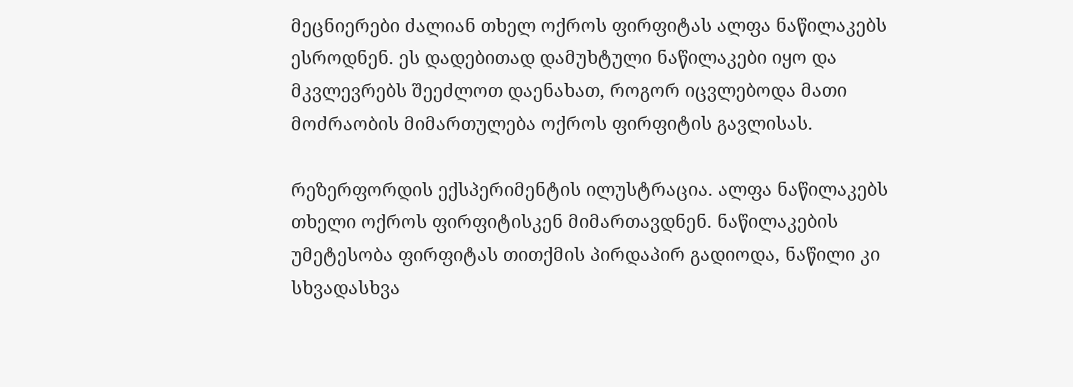მეცნიერები ძალიან თხელ ოქროს ფირფიტას ალფა ნაწილაკებს ესროდნენ. ეს დადებითად დამუხტული ნაწილაკები იყო და მკვლევრებს შეეძლოთ დაენახათ, როგორ იცვლებოდა მათი მოძრაობის მიმართულება ოქროს ფირფიტის გავლისას.

რეზერფორდის ექსპერიმენტის ილუსტრაცია. ალფა ნაწილაკებს თხელი ოქროს ფირფიტისკენ მიმართავდნენ. ნაწილაკების უმეტესობა ფირფიტას თითქმის პირდაპირ გადიოდა, ნაწილი კი სხვადასხვა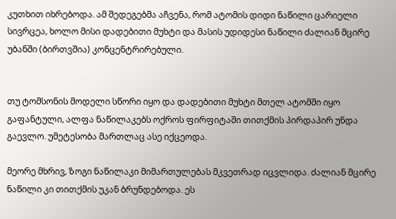კუთხით იხრებოდა. ამ შედეგებმა აჩვენა, რომ ატომის დიდი ნაწილი ცარიელი სივრცეა, ხოლო მისი დადებითი მუხტი და მასის უდიდესი ნაწილი ძალიან მცირე უბანში (ბირთვშია) კონცენტრირებული.


თუ ტომსონის მოდელი სწორი იყო და დადებითი მუხტი მთელ ატომში იყო გაფანტული, ალფა ნაწილაკებს ოქროს ფირფიტაში თითქმის პირდაპირ უნდა გაევლო. უმეტესობა მართლაც ასე იქცეოდა.

მეორე მხრივ, ზოგი ნაწილაკი მიმართულებას მკვეთრად იცვლიდა. ძალიან მცირე ნაწილი კი თითქმის უკან ბრუნდებოდა. ეს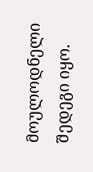მოულოდნელი შედეგი იყო.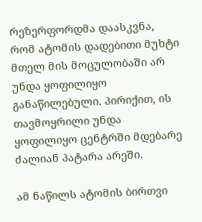რეზერფორდმა დაასკვნა, რომ ატომის დადებითი მუხტი მთელ მის მოცულობაში არ უნდა ყოფილიყო განაწილებული. პირიქით, ის თავმოყრილი უნდა ყოფილიყო ცენტრში მდებარე ძალიან პატარა არეში.

ამ ნაწილს ატომის ბირთვი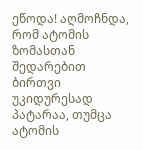ეწოდა! აღმოჩნდა, რომ ატომის ზომასთან შედარებით ბირთვი უკიდურესად პატარაა, თუმცა ატომის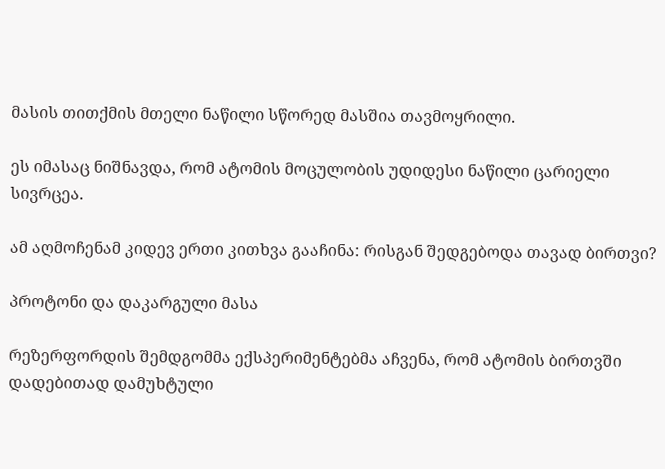მასის თითქმის მთელი ნაწილი სწორედ მასშია თავმოყრილი.

ეს იმასაც ნიშნავდა, რომ ატომის მოცულობის უდიდესი ნაწილი ცარიელი სივრცეა.

ამ აღმოჩენამ კიდევ ერთი კითხვა გააჩინა: რისგან შედგებოდა თავად ბირთვი?

პროტონი და დაკარგული მასა

რეზერფორდის შემდგომმა ექსპერიმენტებმა აჩვენა, რომ ატომის ბირთვში დადებითად დამუხტული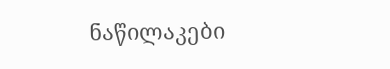ნაწილაკები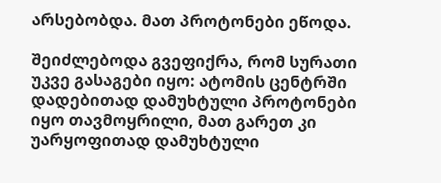არსებობდა. მათ პროტონები ეწოდა.

შეიძლებოდა გვეფიქრა, რომ სურათი უკვე გასაგები იყო: ატომის ცენტრში დადებითად დამუხტული პროტონები იყო თავმოყრილი, მათ გარეთ კი უარყოფითად დამუხტული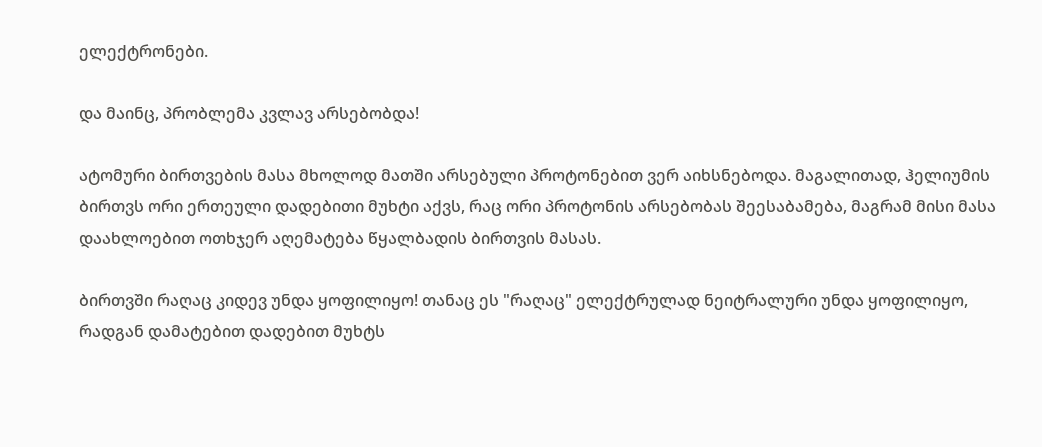ელექტრონები.

და მაინც, პრობლემა კვლავ არსებობდა!

ატომური ბირთვების მასა მხოლოდ მათში არსებული პროტონებით ვერ აიხსნებოდა. მაგალითად, ჰელიუმის ბირთვს ორი ერთეული დადებითი მუხტი აქვს, რაც ორი პროტონის არსებობას შეესაბამება, მაგრამ მისი მასა დაახლოებით ოთხჯერ აღემატება წყალბადის ბირთვის მასას.

ბირთვში რაღაც კიდევ უნდა ყოფილიყო! თანაც ეს "რაღაც" ელექტრულად ნეიტრალური უნდა ყოფილიყო, რადგან დამატებით დადებით მუხტს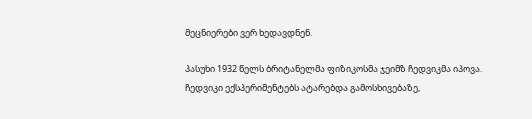მეცნიერები ვერ ხედავდნენ.

პასუხი 1932 წელს ბრიტანელმა ფიზიკოსმა ჯეიმზ ჩედვიკმა იპოვა. ჩედვიკი ექსპერიმენტებს ატარებდა გამოსხივებაზე,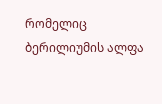რომელიც ბერილიუმის ალფა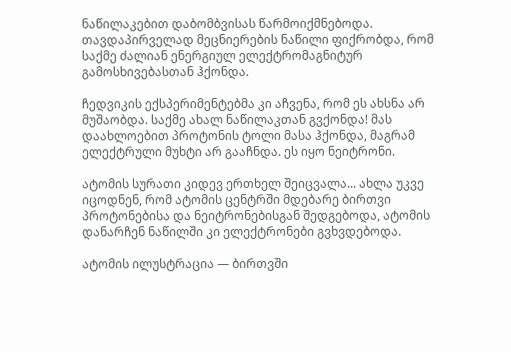ნაწილაკებით დაბომბვისას წარმოიქმნებოდა. თავდაპირველად მეცნიერების ნაწილი ფიქრობდა, რომ საქმე ძალიან ენერგიულ ელექტრომაგნიტურ გამოსხივებასთან ჰქონდა.

ჩედვიკის ექსპერიმენტებმა კი აჩვენა, რომ ეს ახსნა არ მუშაობდა. საქმე ახალ ნაწილაკთან გვქონდა! მას დაახლოებით პროტონის ტოლი მასა ჰქონდა, მაგრამ ელექტრული მუხტი არ გააჩნდა. ეს იყო ნეიტრონი.

ატომის სურათი კიდევ ერთხელ შეიცვალა... ახლა უკვე იცოდნენ, რომ ატომის ცენტრში მდებარე ბირთვი პროტონებისა და ნეიტრონებისგან შედგებოდა, ატომის დანარჩენ ნაწილში კი ელექტრონები გვხვდებოდა.

ატომის ილუსტრაცია — ბირთვში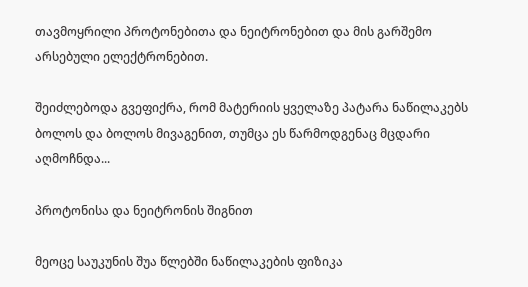თავმოყრილი პროტონებითა და ნეიტრონებით და მის გარშემო არსებული ელექტრონებით.

შეიძლებოდა გვეფიქრა, რომ მატერიის ყველაზე პატარა ნაწილაკებს ბოლოს და ბოლოს მივაგენით, თუმცა ეს წარმოდგენაც მცდარი აღმოჩნდა...

პროტონისა და ნეიტრონის შიგნით

მეოცე საუკუნის შუა წლებში ნაწილაკების ფიზიკა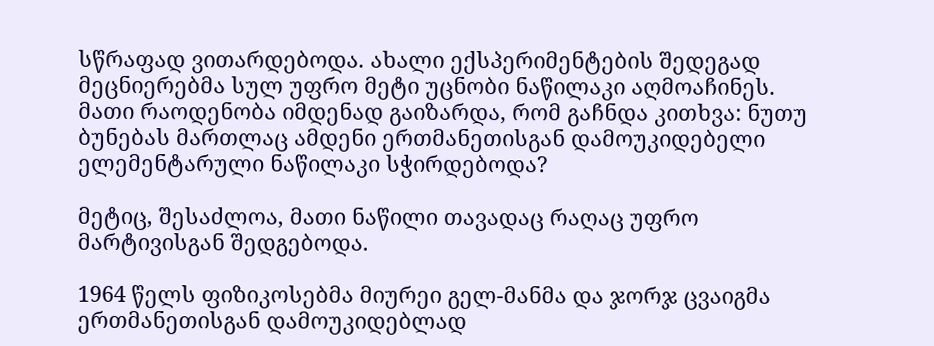სწრაფად ვითარდებოდა. ახალი ექსპერიმენტების შედეგად მეცნიერებმა სულ უფრო მეტი უცნობი ნაწილაკი აღმოაჩინეს. მათი რაოდენობა იმდენად გაიზარდა, რომ გაჩნდა კითხვა: ნუთუ ბუნებას მართლაც ამდენი ერთმანეთისგან დამოუკიდებელი ელემენტარული ნაწილაკი სჭირდებოდა?

მეტიც, შესაძლოა, მათი ნაწილი თავადაც რაღაც უფრო მარტივისგან შედგებოდა.

1964 წელს ფიზიკოსებმა მიურეი გელ-მანმა და ჯორჯ ცვაიგმა ერთმანეთისგან დამოუკიდებლად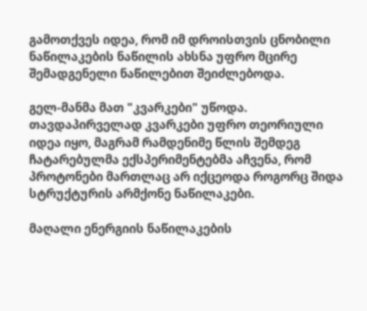გამოთქვეს იდეა, რომ იმ დროისთვის ცნობილი ნაწილაკების ნაწილის ახსნა უფრო მცირე შემადგენელი ნაწილებით შეიძლებოდა.

გელ-მანმა მათ "კვარკები" უწოდა. თავდაპირველად კვარკები უფრო თეორიული იდეა იყო, მაგრამ რამდენიმე წლის შემდეგ ჩატარებულმა ექსპერიმენტებმა აჩვენა, რომ პროტონები მართლაც არ იქცეოდა როგორც შიდა სტრუქტურის არმქონე ნაწილაკები.

მაღალი ენერგიის ნაწილაკების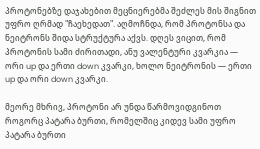პროტონებზე დაჯახებით მეცნიერებმა შეძლეს მის შიგნით უფრო ღრმად "ჩაეხედათ". აღმოჩნდა, რომ პროტონსა და ნეიტრონს შიდა სტრუქტურა აქვს. დღეს ვიცით, რომ პროტონის სამი ძირითადი, ანუ ვალენტური კვარკია — ორი up და ერთი down კვარკი, ხოლო ნეიტრონის — ერთი up და ორი down კვარკი.

მეორე მხრივ, პროტონი არ უნდა წარმოვიდგინოთ როგორც პატარა ბურთი, რომელშიც კიდევ სამი უფრო პატარა ბურთი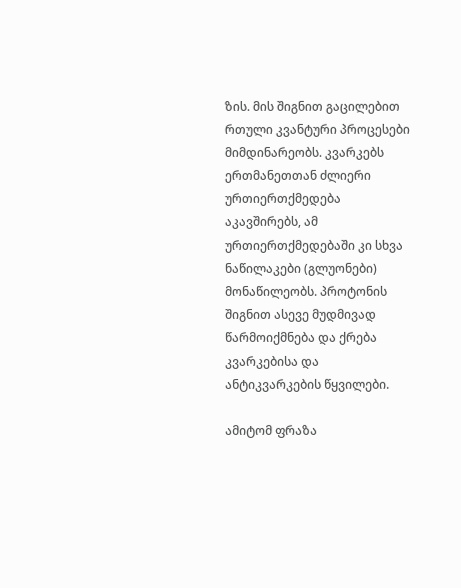ზის. მის შიგნით გაცილებით რთული კვანტური პროცესები მიმდინარეობს. კვარკებს ერთმანეთთან ძლიერი ურთიერთქმედება აკავშირებს, ამ ურთიერთქმედებაში კი სხვა ნაწილაკები (გლუონები) მონაწილეობს. პროტონის შიგნით ასევე მუდმივად წარმოიქმნება და ქრება კვარკებისა და ანტიკვარკების წყვილები.

ამიტომ ფრაზა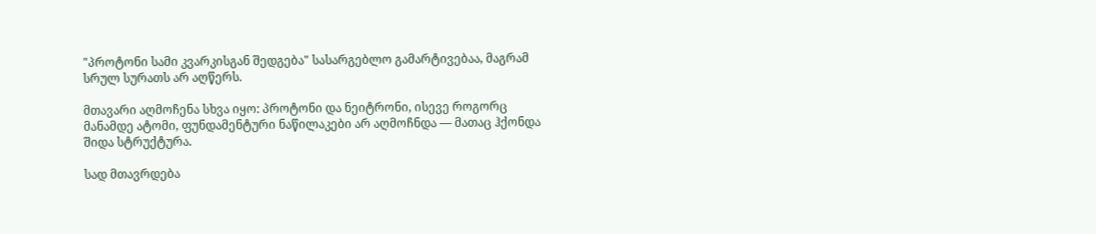"პროტონი სამი კვარკისგან შედგება" სასარგებლო გამარტივებაა, მაგრამ სრულ სურათს არ აღწერს.

მთავარი აღმოჩენა სხვა იყო: პროტონი და ნეიტრონი, ისევე როგორც მანამდე ატომი, ფუნდამენტური ნაწილაკები არ აღმოჩნდა — მათაც ჰქონდა შიდა სტრუქტურა.

სად მთავრდება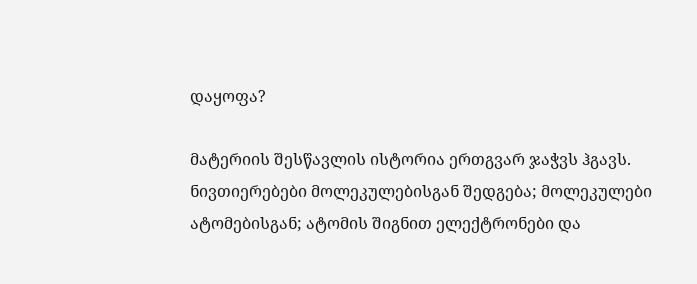დაყოფა?

მატერიის შესწავლის ისტორია ერთგვარ ჯაჭვს ჰგავს. ნივთიერებები მოლეკულებისგან შედგება; მოლეკულები ატომებისგან; ატომის შიგნით ელექტრონები და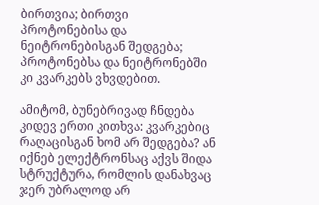ბირთვია; ბირთვი პროტონებისა და ნეიტრონებისგან შედგება; პროტონებსა და ნეიტრონებში კი კვარკებს ვხვდებით.

ამიტომ, ბუნებრივად ჩნდება კიდევ ერთი კითხვა: კვარკებიც რაღაცისგან ხომ არ შედგება? ან იქნებ ელექტრონსაც აქვს შიდა სტრუქტურა, რომლის დანახვაც ჯერ უბრალოდ არ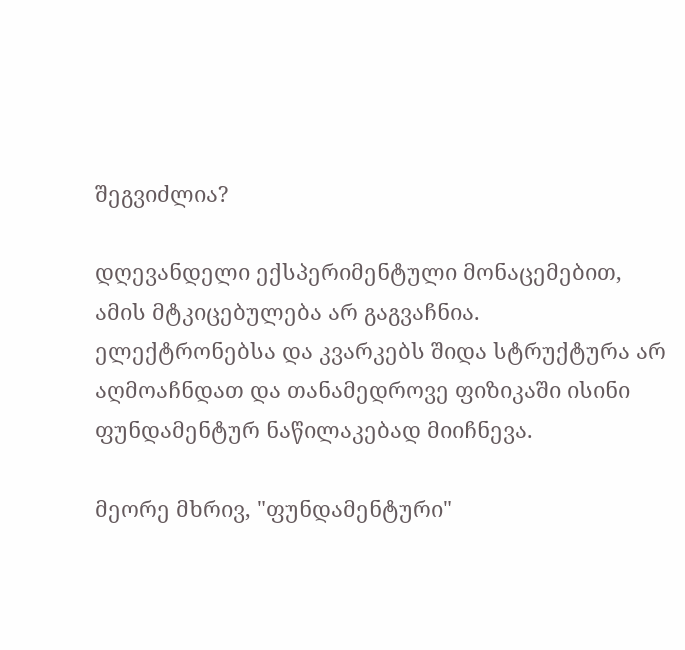შეგვიძლია?

დღევანდელი ექსპერიმენტული მონაცემებით, ამის მტკიცებულება არ გაგვაჩნია. ელექტრონებსა და კვარკებს შიდა სტრუქტურა არ აღმოაჩნდათ და თანამედროვე ფიზიკაში ისინი ფუნდამენტურ ნაწილაკებად მიიჩნევა.

მეორე მხრივ, "ფუნდამენტური"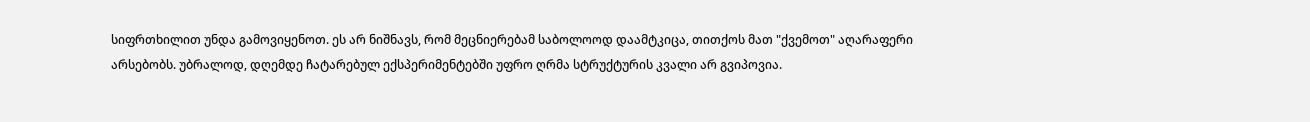სიფრთხილით უნდა გამოვიყენოთ. ეს არ ნიშნავს, რომ მეცნიერებამ საბოლოოდ დაამტკიცა, თითქოს მათ "ქვემოთ" აღარაფერი არსებობს. უბრალოდ, დღემდე ჩატარებულ ექსპერიმენტებში უფრო ღრმა სტრუქტურის კვალი არ გვიპოვია.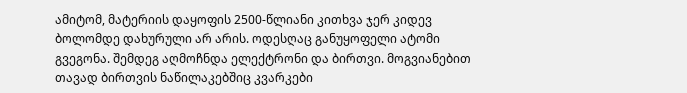ამიტომ, მატერიის დაყოფის 2500-წლიანი კითხვა ჯერ კიდევ ბოლომდე დახურული არ არის. ოდესღაც განუყოფელი ატომი გვეგონა. შემდეგ აღმოჩნდა ელექტრონი და ბირთვი. მოგვიანებით თავად ბირთვის ნაწილაკებშიც კვარკები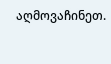აღმოვაჩინეთ.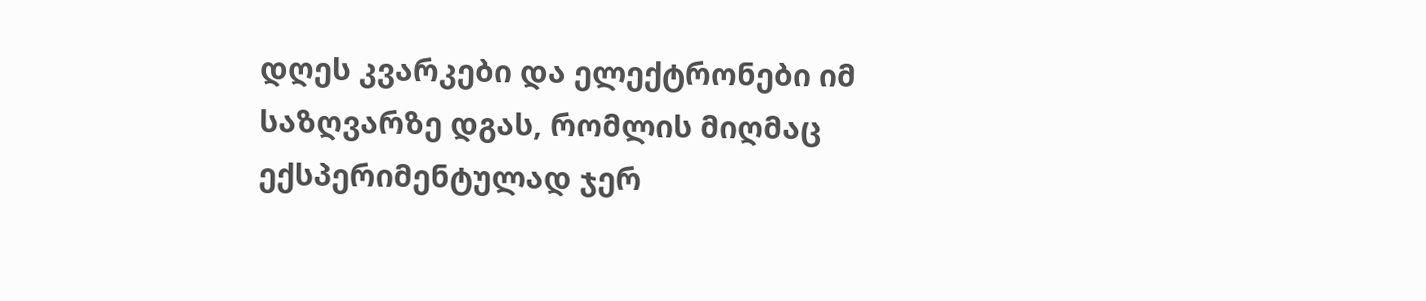დღეს კვარკები და ელექტრონები იმ საზღვარზე დგას, რომლის მიღმაც ექსპერიმენტულად ჯერ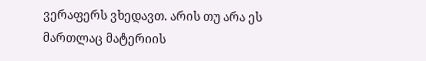ვერაფერს ვხედავთ. არის თუ არა ეს მართლაც მატერიის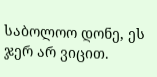საბოლოო დონე, ეს ჯერ არ ვიცით.